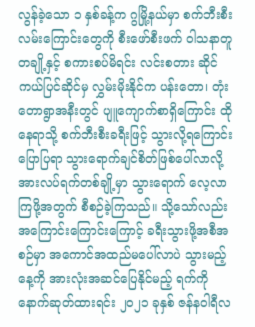လွန်ခဲ့သော ၁ နှစ်ခန့်က ဂွမြို့နယ်မှာ စက်ဘီးစီးလမ်းကြောင်းတွေကို စီးဖော်စီးဖက် ဝါသနာတူတချို့နှင့် စကားစပ်မိရင်း လင်းစတား ဆိုင်ကယ်ပြင်ဆိုင်မှ လွှမ်းမိုးနိုင်က ပန်းတော၊ တုံးတောရွာအနီးတွင် ပျူကျောက်စာရှိကြောင်း ထိုနေရာသို့ စက်ဘီးစီးခရီးဖြင့် သွားလို့ရကြောင်း ပြောပြရာ သွားရောက်ချင်စိတ်ဖြစ်ပေါ်လာလို့ အားလပ်ရက်တစ်ချို့မှာ သွားရောက် လေ့လာကြဖို့အတွက် စီစဉ်ခဲ့ကြသည်။ သို့သော်လည်း အကြောင်းကြောင်းကြောင့် ခရီးသွားဖို့အစီအစဉ်မှာ အကောင်အထည်မပေါ်လာပဲ သွားမည့်နေ့ကို အားလုံးအဆင်ပြေနိုင်မည့် ရက်ကို နောက်ဆုတ်ထားရင်း ၂၀၂၁ ခုနှစ် ဇန်နဝါရီလ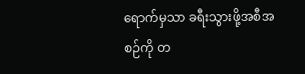ရောက်မှသာ ခရီးသွားဖို့အစီအစဉ်ကို တ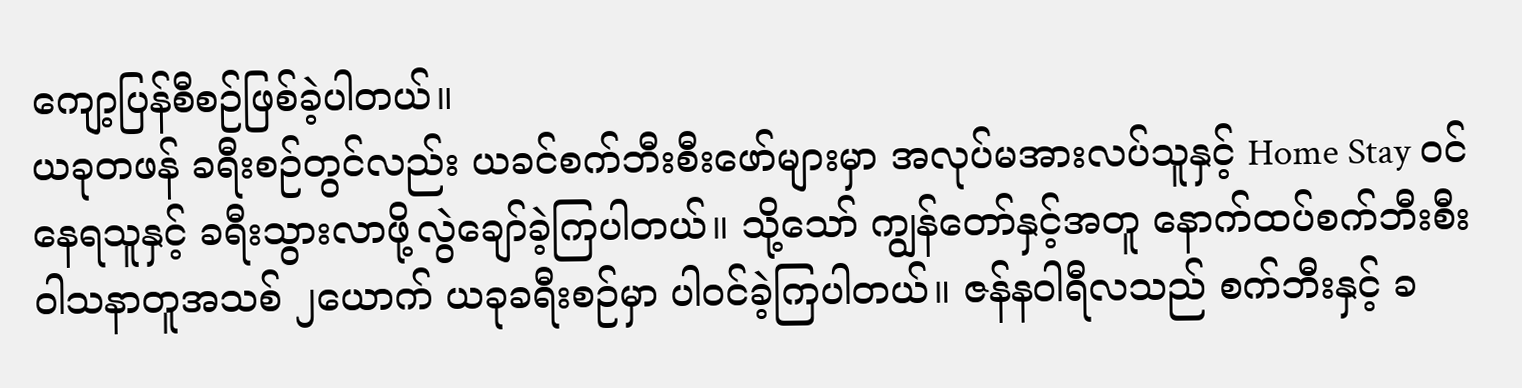ကျော့ပြန်စီစဉ်ဖြစ်ခဲ့ပါတယ်။
ယခုတဖန် ခရီးစဉ်တွင်လည်း ယခင်စက်ဘီးစီးဖော်များမှာ အလုပ်မအားလပ်သူနှင့် Home Stay ဝင်နေရသူနှင့် ခရီးသွားလာဖို့လွဲချော်ခဲ့ကြပါတယ်။ သို့သော် ကျွန်တော်နှင့်အတူ နောက်ထပ်စက်ဘီးစီး ဝါသနာတူအသစ် ၂ယောက် ယခုခရီးစဉ်မှာ ပါဝင်ခဲ့ကြပါတယ်။ ဇန်နဝါရီလသည် စက်ဘီးနှင့် ခ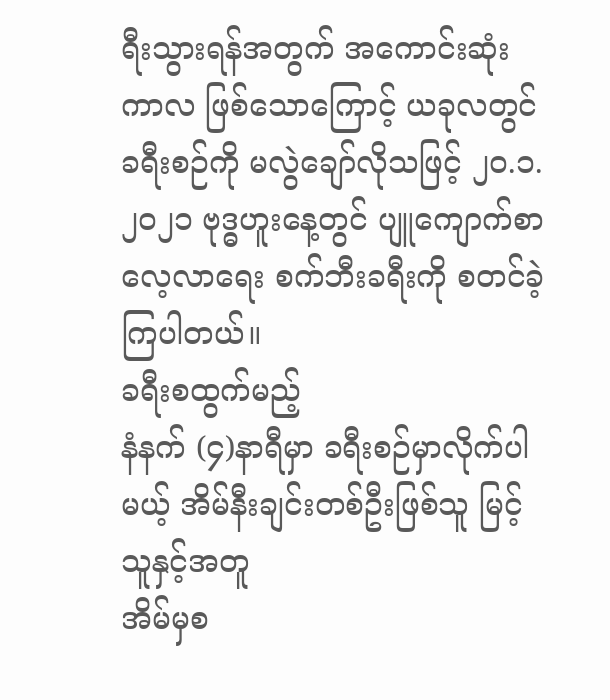ရီးသွားရန်အတွက် အကောင်းဆုံးကာလ ဖြစ်သောကြောင့် ယခုလတွင် ခရီးစဉ်ကို မလွဲချော်လိုသဖြင့် ၂၀.၁.၂၀၂၁ ဗုဒ္ဓဟူးနေ့တွင် ပျူကျောက်စာလေ့လာရေး စက်ဘီးခရီးကို စတင်ခဲ့ကြပါတယ်။
ခရီးစထွက်မည့်
နံနက် (၄)နာရီမှာ ခရီးစဉ်မှာလိုက်ပါမယ့် အိမ်နီးချင်းတစ်ဦးဖြစ်သူ မြင့်သူနှင့်အတူ
အိမ်မှစ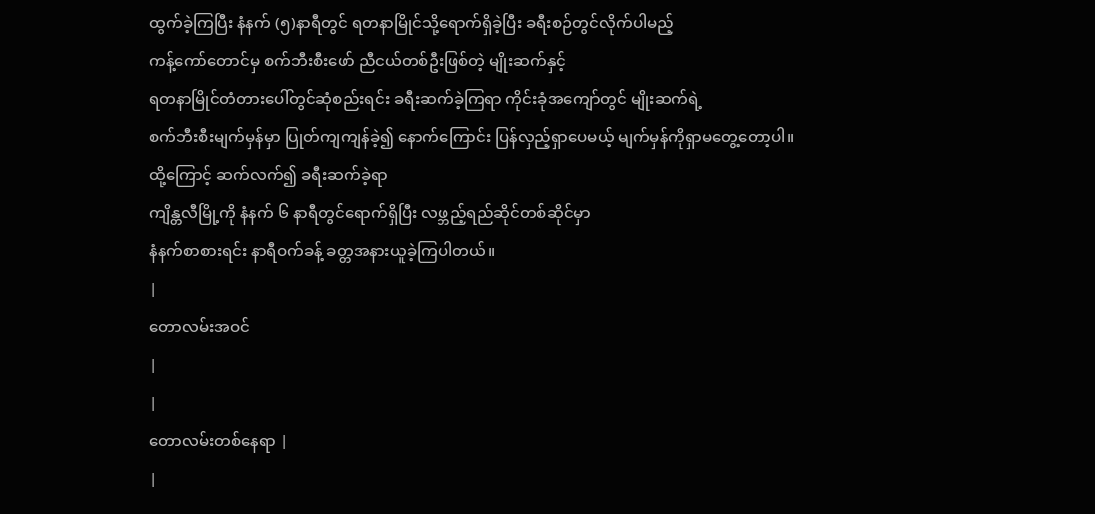ထွက်ခဲ့ကြပြီး နံနက် (၅)နာရီတွင် ရတနာမြိုင်သို့ရောက်ရှိခဲ့ပြီး ခရီးစဉ်တွင်လိုက်ပါမည့်
ကန့်ကော်တောင်မှ စက်ဘီးစီးဖော် ညီငယ်တစ်ဦးဖြစ်တဲ့ မျိုးဆက်နှင့်
ရတနာမြိုင်တံတားပေါ်တွင်ဆုံစည်းရင်း ခရီးဆက်ခဲ့ကြရာ ကိုင်းခုံအကျော်တွင် မျိုးဆက်ရဲ့
စက်ဘီးစီးမျက်မှန်မှာ ပြုတ်ကျကျန်ခဲ့၍ နောက်ကြောင်း ပြန်လှည့်ရှာပေမယ့် မျက်မှန်ကိုရှာမတွေ့တော့ပါ။
ထို့ကြောင့် ဆက်လက်၍ ခရီးဆက်ခဲ့ရာ
ကျိန္တလီမြို့ကို နံနက် ၆ နာရီတွင်ရောက်ရှိပြီး လဖ္ဘည့်ရည်ဆိုင်တစ်ဆိုင်မှာ
နံနက်စာစားရင်း နာရီဝက်ခန့် ခတ္တအနားယူခဲ့ကြပါတယ်။
|
တောလမ်းအဝင်
|
|
တောလမ်းတစ်နေရာ |
|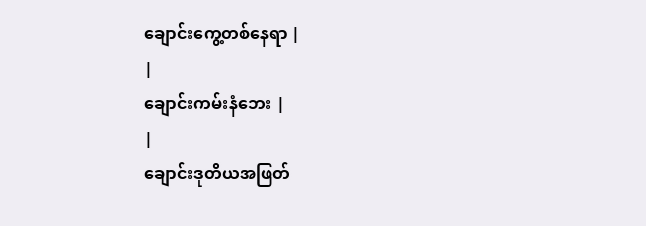ချောင်းကွေ့တစ်နေရာ |
|
ချောင်းကမ်းနံဘေး |
|
ချောင်းဒုတိယအဖြတ်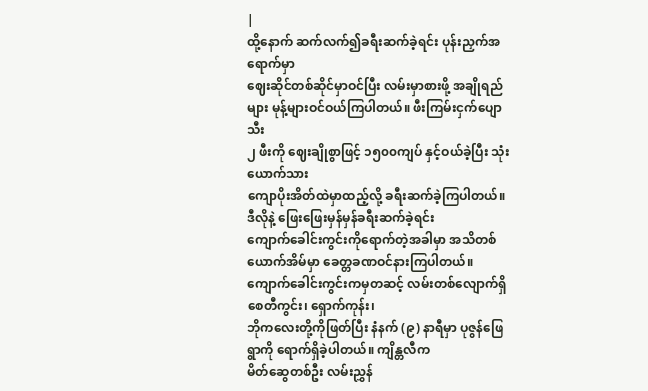|
ထို့နောက် ဆက်လက်၍ခရီးဆက်ခဲ့ရင်း ပုန်းညှက်အရောက်မှာ
ဈေးဆိုင်တစ်ဆိုင်မှာဝင်ပြီး လမ်းမှာစားဖို့ အချိုရည်များ မုန့်များဝင်ဝယ်ကြပါတယ်။ ဖီးကြမ်းငှက်ပျောသီး
၂ ဖီးကို ဈေးချိုစွာဖြင့် ၁၅၀၀ကျပ် နှင့်ဝယ်ခဲ့ပြီး သုံးယောက်သား
ကျောပိုးအိတ်ထဲမှာထည့်လို့ ခရီးဆက်ခဲ့ကြပါတယ်။ ဒီလိုနဲ့ ဖြေးဖြေးမှန်မှန်ခရီးဆက်ခဲ့ရင်း
ကျောက်ခေါင်းကွင်းကိုရောက်တဲ့အခါမှာ အသိတစ်ယောက်အိမ်မှာ ခေတ္တခဏဝင်နားကြပါတယ်။
ကျောက်ခေါင်းကွင်းကမှတဆင့် လမ်းတစ်လျောက်ရှိ စေတီကွင်း၊ ရှောက်ကုန်း၊
ဘိုကလေးတို့ကိုဖြတ်ပြီး နံနက် (၉) နာရီမှာ ပုဇွန်ဖြေရွာကို ရောက်ရှိခဲ့ပါတယ်။ ကျိန္တလီက
မိတ်ဆွေတစ်ဦး လမ်းညွှန်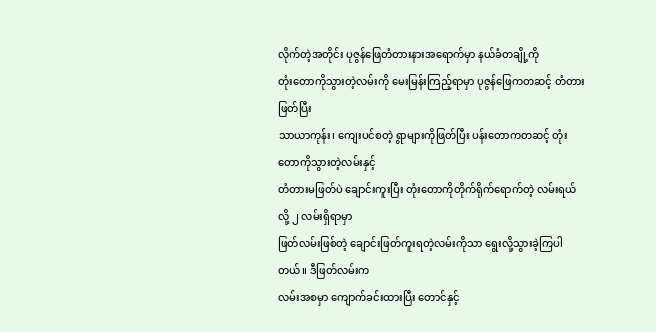လိုက်တဲ့အတိုင်း ပုဇွန်ဖြေတံတားနားအရောက်မှာ နယ်ခံတချို့ကို
တုံးတောကိုသွားတဲ့လမ်းကို မေးမြန်းကြည့်ရာမှာ ပုဇွန်ဖြေကတဆင့် တံတားဖြတ်ပြီး
သာယာကုန်း၊ ကျေးပင်စတဲ့ ရွာများကိုဖြတ်ပြီး ပန်းတောကတဆင့် တုံးတောကိုသွားတဲ့လမ်းနှင့်
တံတားမဖြတ်ပဲ ချောင်းကူးပြီး တုံးတောကိုတိုက်ရိုက်ရောက်တဲ့ လမ်းရယ်လို့ ၂ လမ်းရှိရာမှာ
ဖြတ်လမ်းဖြစ်တဲ့ ချောင်းဖြတ်ကူးရတဲ့လမ်းကိုသာ ရွေးလို့သွားခဲ့ကြပါတယ်။ ဒီဖြတ်လမ်းက
လမ်းအစမှာ ကျောက်ခင်းထားပြီး တောင်နှင့်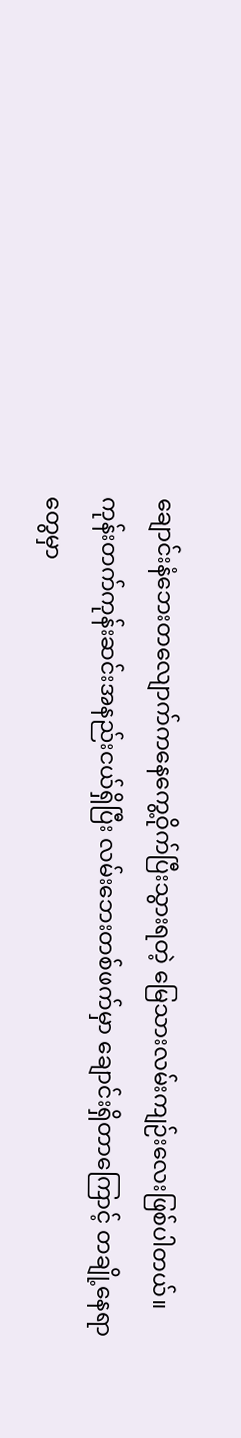ချောင်းနံဘေးတလျောက်ကနေကွေ့ဝိုက်ပြီးသွားရတဲ့ မြေသားလမ်းကျဉ်းလေးဖြစ်ပါတယ်။
ကုန်းတက်ကုန်းဆင်းအနည်းငယ်ရှိပြီး လမ်းဘေးတစ်ဖက်မှာ ချောင်းရှိတာကြောင့် တချို့နေရာတွေမှာ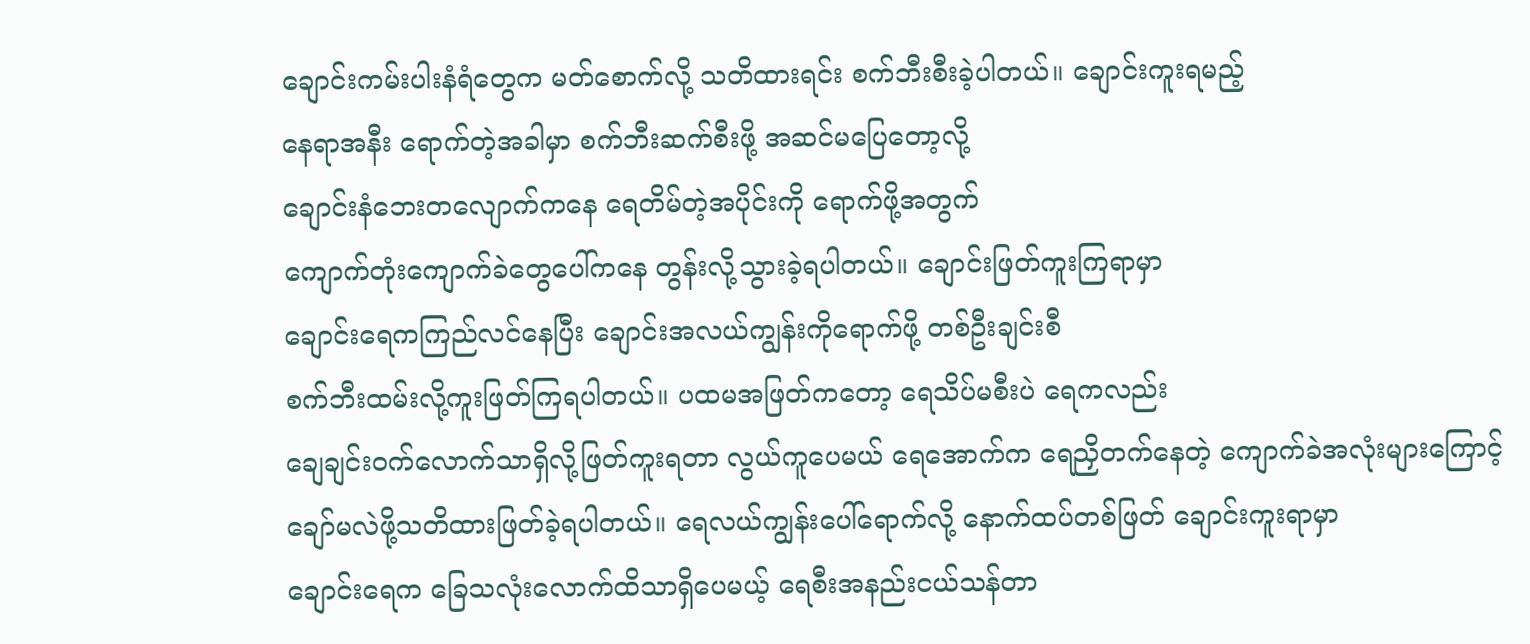ချောင်းကမ်းပါးနံရံတွေက မတ်စောက်လို့ သတိထားရင်း စက်ဘီးစီးခဲ့ပါတယ်။ ချောင်းကူးရမည့်
နေရာအနီး ရောက်တဲ့အခါမှာ စက်ဘီးဆက်စီးဖို့ အဆင်မပြေတော့လို့
ချောင်းနံဘေးတလျောက်ကနေ ရေတိမ်တဲ့အပိုင်းကို ရောက်ဖို့အတွက်
ကျောက်တုံးကျောက်ခဲတွေပေါ်ကနေ တွန်းလို့သွားခဲ့ရပါတယ်။ ချောင်းဖြတ်ကူးကြရာမှာ
ချောင်းရေကကြည်လင်နေပြီး ချောင်းအလယ်ကျွန်းကိုရောက်ဖို့ တစ်ဦးချင်းစီ
စက်ဘီးထမ်းလို့ကူးဖြတ်ကြရပါတယ်။ ပထမအဖြတ်ကတော့ ရေသိပ်မစီးပဲ ရေကလည်း
ချေချင်းဝက်လောက်သာရှိလို့ဖြတ်ကူးရတာ လွယ်ကူပေမယ် ရေအောက်က ရေညှိတက်နေတဲ့ ကျောက်ခဲအလုံးများကြောင့်
ချော်မလဲဖို့သတိထားဖြတ်ခဲ့ရပါတယ်။ ရေလယ်ကျွန်းပေါ်ရောက်လို့ နောက်ထပ်တစ်ဖြတ် ချောင်းကူးရာမှာ
ချောင်းရေက ခြေသလုံးလောက်ထိသာရှိပေမယ့် ရေစီးအနည်းငယ်သန်တာ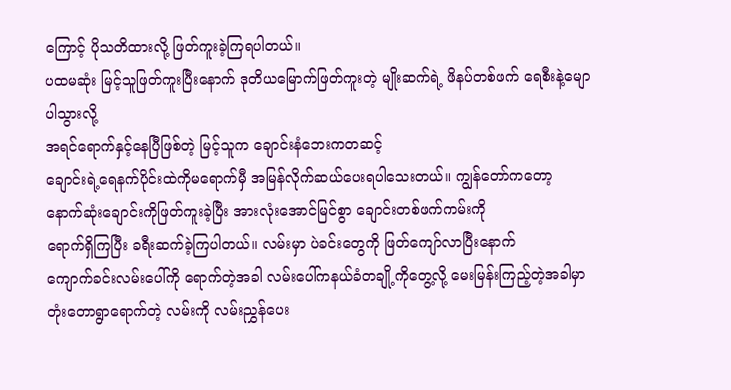ကြောင့် ပိုသတိထားလို့ ဖြတ်ကူးခဲ့ကြရပါတယ်။
ပထမဆုံး မြင့်သူဖြတ်ကူးပြီးနောက် ဒုတိယမြောက်ဖြတ်ကူးတဲ့ မျိုးဆက်ရဲ့ ဖိနပ်တစ်ဖက် ရေစီးနဲ့မျောပါသွားလို့
အရင်ရောက်နှင့်နေပြီဖြစ်တဲ့ မြင့်သူက ချောင်းနံဘေးကတဆင့်
ချောင်းရဲ့ရေနက်ပိုင်းထဲကိုမရောက်မှီ အမြန်လိုက်ဆယ်ပေးရပါသေးတယ်။ ကျွန်တော်ကတော့
နောက်ဆုံးချောင်းကိုဖြတ်ကူးခဲ့ပြီး အားလုံးအောင်မြင်စွာ ချောင်းတစ်ဖက်ကမ်းကို
ရောက်ရှိကြပြီး ခရီးဆက်ခဲ့ကြပါတယ်။ လမ်းမှာ ပဲခင်းတွေကို ဖြတ်ကျော်လာပြီးနောက်
ကျောက်ခင်းလမ်းပေါ်ကို ရောက်တဲ့အခါ လမ်းပေါ်ကနယ်ခံတချို့ကိုတွေ့လို့ မေးမြန်းကြည့်တဲ့အခါမှာ
တုံးတောရွာရောက်တဲ့ လမ်းကို လမ်းညွှန်ပေး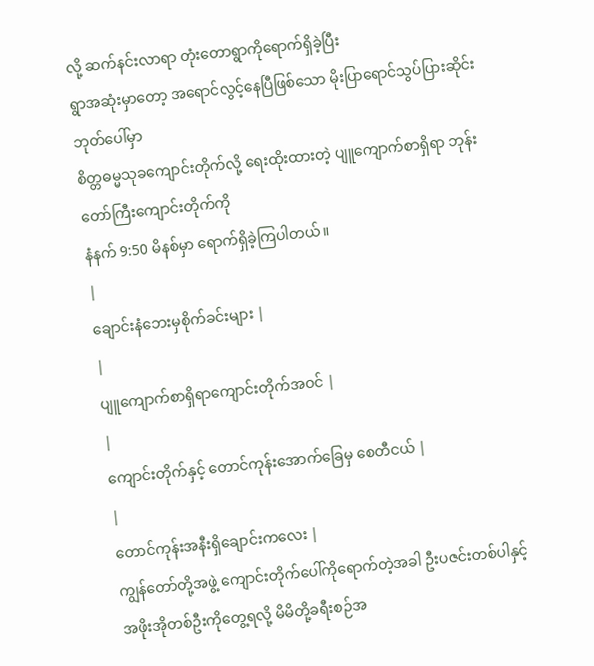လို့ ဆက်နင်းလာရာ တုံးတောရွာကိုရောက်ရှိခဲ့ပြီး
ရွာအဆုံးမှာတော့ အရောင်လွင့်နေပြီဖြစ်သော မိုးပြာရောင်သွပ်ပြားဆိုင်းဘုတ်ပေါ်မှာ
စိတ္တဓမ္မသုခကျောင်းတိုက်လို့ ရေးထိုးထားတဲ့ ပျူကျောက်စာရှိရာ ဘုန်းတော်ကြီးကျောင်းတိုက်ကို
နံနက် 9:50 မိနစ်မှာ ရောက်ရှိခဲ့ကြပါတယ်။
|
ချောင်းနံဘေးမှစိုက်ခင်းများ |
|
ပျူကျောက်စာရှိရာကျောင်းတိုက်အဝင် |
|
ကျောင်းတိုက်နှင့် တောင်ကုန်းအောက်ခြေမှ စေတီငယ် |
|
တောင်ကုန်းအနီးရှိချောင်းကလေး |
ကျွန်တော်တို့အဖွဲ့ ကျောင်းတိုက်ပေါ်ကိုရောက်တဲ့အခါ ဦးပဇင်းတစ်ပါနှင့်
အဖိုးအိုတစ်ဦးကိုတွေ့ရလို့ မိမိတို့ခရီးစဉ်အ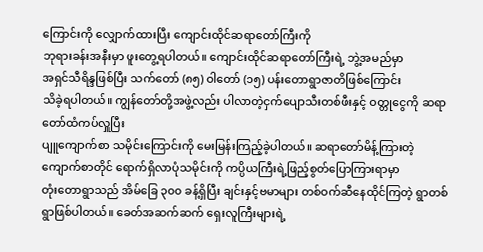ကြောင်းကို လျှောက်ထားပြီး ကျောင်းထိုင်ဆရာတော်ကြီးကို
ဘုရားခန်းအနီးမှာ ဖူးတွေ့ရပါတယ်။ ကျောင်းထိုင်ဆရာတော်ကြီးရဲ့ ဘွဲ့အမည်မှာ
အရှင်သီရိန္ဒဖြစ်ပြီး သက်တော် (၈၅) ဝါတော် (၁၅) ပန်းတောရွာဇာတိဖြစ်ကြောင်း
သိခဲ့ရပါတယ်။ ကျွန်တော်တို့အဖွဲ့လည်း ပါလာတဲ့ငှက်ပျောသီးတစ်ဖီးနှင့် ဝတ္တုငွေကို ဆရာတော်ထံကပ်လှူပြီး
ပျူကျောက်စာ သမိုင်းကြောင်းကို မေးမြန်းကြည့်ခဲ့ပါတယ်။ ဆရာတော်မိန့်ကြားတဲ့
ကျောက်စာတိုင် ရောက်ရှိလာပုံသမိုင်းကို ကပ္ပိယကြီးရဲ့ဖြည့်စွတ်ပြောကြားရာမှာ
တုံးတောရွာသည် အိမ်ခြေ ၃၀၀ ခန့်ရှိပြီး ချင်းနှင့်ဗမာများ တစ်ဝက်ဆီနေထိုင်ကြတဲ့ ရွာတစ်ရွာဖြစ်ပါတယ်။ ခေတ်အဆက်ဆက် ရှေးလူကြီးများရဲ့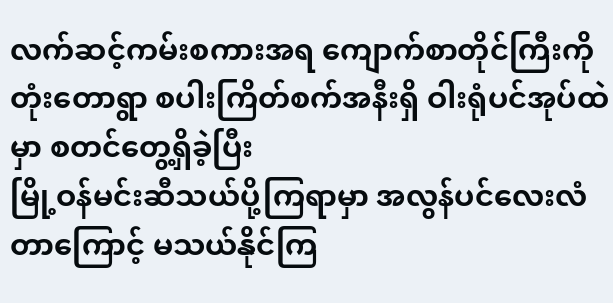လက်ဆင့်ကမ်းစကားအရ ကျောက်စာတိုင်ကြီးကို
တုံးတောရွာ စပါးကြိတ်စက်အနီးရှိ ဝါးရုံပင်အုပ်ထဲမှာ စတင်တွေ့ရှိခဲ့ပြီး
မြို့ဝန်မင်းဆီသယ်ပို့ကြရာမှာ အလွန်ပင်လေးလံတာကြောင့် မသယ်နိုင်ကြ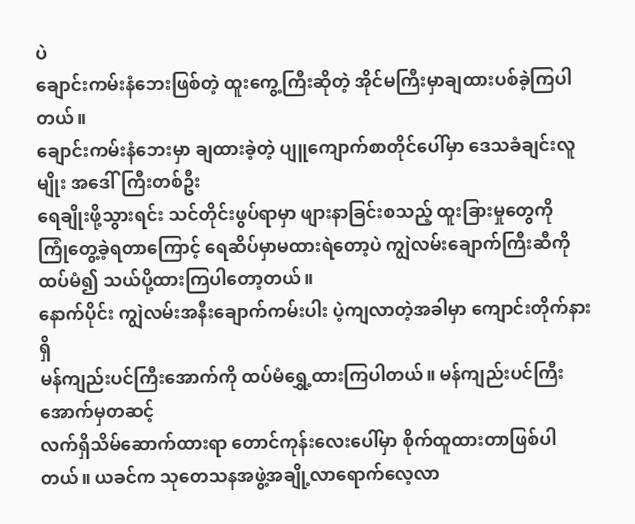ပဲ
ချောင်းကမ်းနံဘေးဖြစ်တဲ့ ထူးကွေ့ကြီးဆိုတဲ့ အိုင်မကြီးမှာချထားပစ်ခဲ့ကြပါတယ်။
ချောင်းကမ်းနံဘေးမှာ ချထားခဲ့တဲ့ ပျူကျောက်စာတိုင်ပေါ်မှာ ဒေသခံချင်းလူမျိုး အဒေါ်ကြီးတစ်ဦး
ရေချိုးဖို့သွားရင်း သင်တိုင်းဖွပ်ရာမှာ ဖျားနာခြင်းစသည့် ထူးခြားမှုတွေကို
ကြုံတွေ့ခဲ့ရတာကြောင့် ရေဆိပ်မှာမထားရဲတော့ပဲ ကျွဲလမ်းချောက်ကြီးဆီကို ထပ်မံ၍ သယ်ပို့ထားကြပါတော့တယ်။
နောက်ပိုင်း ကျွဲလမ်းအနီးချောက်ကမ်းပါး ပဲ့ကျလာတဲ့အခါမှာ ကျောင်းတိုက်နားရှိ
မန်ကျည်းပင်ကြီးအောက်ကို ထပ်မံရွှေ့ထားကြပါတယ်။ မန်ကျည်းပင်ကြီးအောက်မှတဆင့်
လက်ရှိသိမ်ဆောက်ထားရာ တောင်ကုန်းလေးပေါ်မှာ စိုက်ထူထားတာဖြစ်ပါတယ်။ ယခင်က သုတေသနအဖွဲ့အချို့လာရောက်လေ့လာ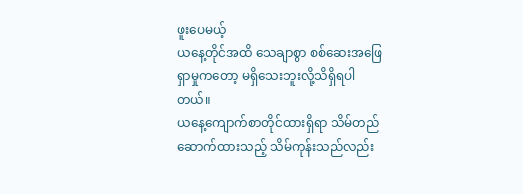ဖူးပေမယ့်
ယနေ့တိုင်အထိ သေချာစွာ စစ်ဆေးအဖြေရှာမှုကတော့ မရှိသေးဘူးလို့သိရှိရပါတယ်။
ယနေ့ကျောက်စာတိုင်ထားရှိရာ သိမ်တည်ဆောက်ထားသည့် သိမ်ကုန်းသည်လည်း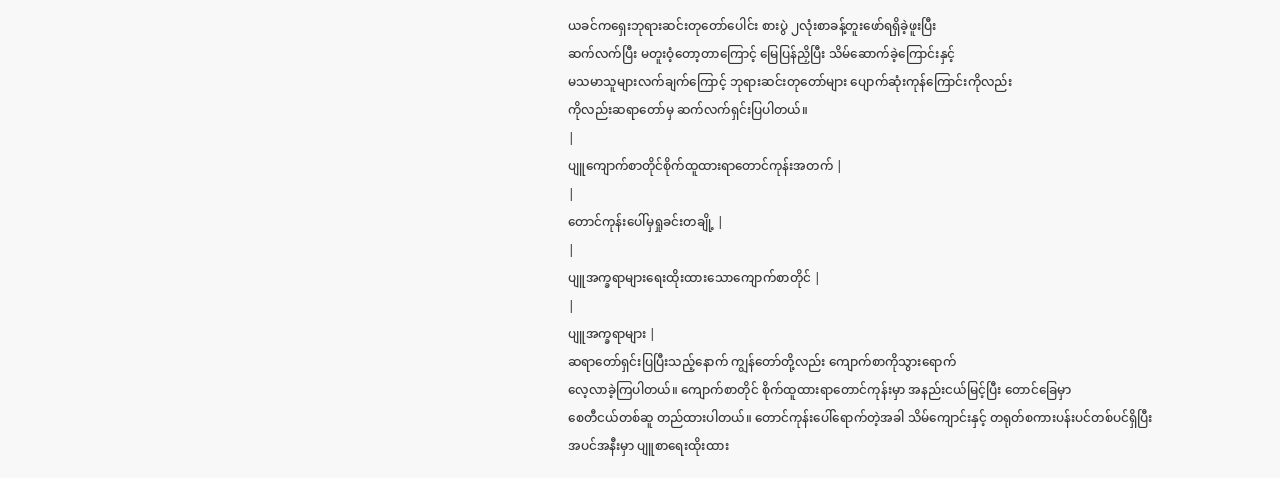ယခင်ကရှေးဘုရားဆင်းတုတော်ပေါင်း စားပွဲ ၂လုံးစာခန့်တူးဖော်ရရှိခဲ့ဖူးပြီး
ဆက်လက်ပြီး မတူးဝံ့တော့တာကြောင့် မြေပြန်ညှိပြီး သိမ်ဆောက်ခဲ့ကြောင်းနှင့်
မသမာသူများလက်ချက်ကြောင့် ဘုရားဆင်းတုတော်များ ပျောက်ဆုံးကုန်ကြောင်းကိုလည်း
ကိုလည်းဆရာတော်မှ ဆက်လက်ရှင်းပြပါတယ်။
|
ပျူကျောက်စာတိုင်စိုက်ထူထားရာတောင်ကုန်းအတက် |
|
တောင်ကုန်းပေါ်မှရှုခင်းတချို့ |
|
ပျူအက္ခရာများရေးထိုးထားသောကျောက်စာတိုင် |
|
ပျူအက္ခရာများ |
ဆရာတော်ရှင်းပြပြီးသည့်နောက် ကျွန်တော်တို့လည်း ကျောက်စာကိုသွားရောက်
လေ့လာခဲ့ကြပါတယ်။ ကျောက်စာတိုင် စိုက်ထူထားရာတောင်ကုန်းမှာ အနည်းငယ်မြင့်ပြီး တောင်ခြေမှာ
စေတီငယ်တစ်ဆူ တည်ထားပါတယ်။ တောင်ကုန်းပေါ်ရောက်တဲ့အခါ သိမ်ကျောင်းနှင့် တရုတ်စကားပန်းပင်တစ်ပင်ရှိပြီး
အပင်အနီးမှာ ပျူစာရေးထိုးထား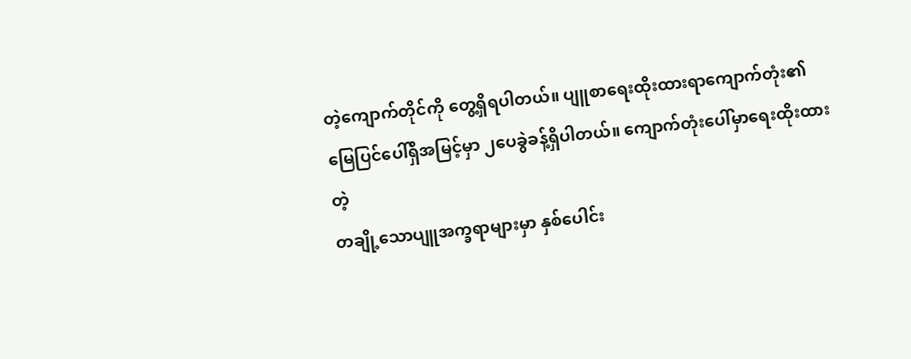တဲ့ကျောက်တိုင်ကို တွေ့ရှိရပါတယ်။ ပျူစာရေးထိုးထားရာကျောက်တုံး၏
မြေပြင်ပေါ်ရှိအမြင့်မှာ ၂ပေခွဲခန့်ရှိပါတယ်။ ကျောက်တုံးပေါ်မှာရေးထိုးထားတဲ့
တချို့သောပျူအက္ခရာများမှာ နှစ်ပေါင်း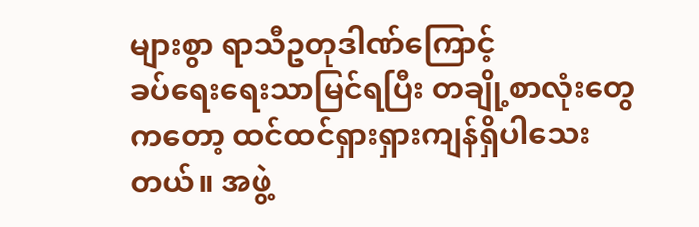များစွာ ရာသီဥတုဒါဏ်ကြောင့်
ခပ်ရေးရေးသာမြင်ရပြီး တချို့စာလုံးတွေကတော့ ထင်ထင်ရှားရှားကျန်ရှိပါသေးတယ်။ အဖွဲ့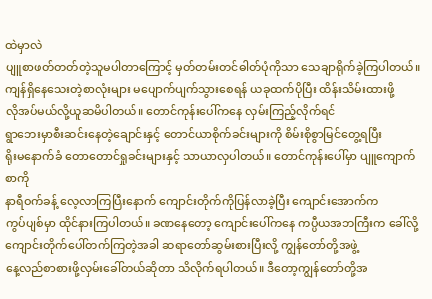ထဲမှာလဲ
ပျူစာဖတ်တတ်တဲ့သူမပါတာကြောင့် မှတ်တမ်းတင်ဓါတ်ပုံကိုသာ သေချာရိုက်ခဲ့ကြပါတယ်။
ကျန်ရှိနေသေးတဲ့စာလုံးများ မပျောက်ပျက်သွားစေရန် ယခုထက်ပိုပြီး ထိန်းသိမ်းထားဖို့
လိုအပ်မယ်လို့ယူဆမိပါတယ်။ တောင်ကုန်းပေါ်ကနေ လှမ်းကြည့်လိုက်ရင်
ရွာဘေးမှာစီးဆင်းနေတဲ့ချောင်းနှင့် တောင်ယာစိုက်ခင်းများကို စိမ်းစိုစွာမြင်တွေ့ရပြီး
ရိုးမနောက်ခံ တောတောင်ရှုခင်းများနှင့် သာယာလှပါတယ်။ တောင်ကုန်းပေါ်မှာ ပျူကျောက်စာကို
နာရီဝက်ခန့် လေ့လာကြပြီးနောက် ကျောင်းတိုက်ကိုပြန်လာခဲ့ပြီး ကျောင်းအောက်က
ကွပ်ပျစ်မှာ ထိုင်နားကြပါတယ်။ ခဏနေတော့ ကျောင်းပေါ်ကနေ ကပ္ပီယအဘကြီးက ခေါ်လို့
ကျောင်းတိုက်ပေါ်တက်ကြတဲ့အခါ ဆရာတော်ဆွမ်းစားပြီးလို့ ကျွန်တော်တို့အဖွဲ့
နေ့လည်စာစားဖို့လှမ်းခေါ်တယ်ဆိုတာ သိလိုက်ရပါတယ်။ ဒီတော့ကျွန်တော်တို့အ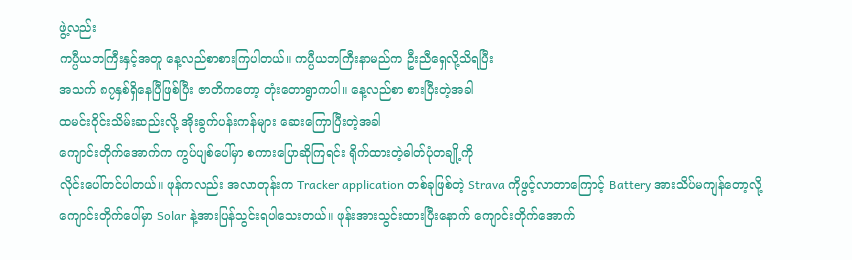ဖွဲ့လည်း
ကပ္ပီယဘကြီးနှင့်အတူ နေ့လည်စာစားကြပါတယ်။ ကပ္ပီယဘကြီးနာမည်က ဦးညီရှေလို့သိရပြီး
အသက် ၈၇နှစ်ရှိနေပြီဖြစ်ပြီး ဇာတိကတော့ တုံးတောရွာကပါ။ နေ့လည်စာ စားပြီးတဲ့အခါ
ထမင်းဝိုင်းသိမ်းဆည်းလို့ အိုးခွက်ပန်းကန်များ ဆေးကြောပြီးတဲ့အခါ
ကျောင်းတိုက်အောက်က ကွပ်ပျစ်ပေါ်မှာ စကားပြောဆိုကြရင်း ရိုက်ထားတဲ့ဓါတ်ပုံတချို့ကို
လိုင်းပေါ်တင်ပါတယ်။ ဖုန်ကလည်း အလာတုန်းက Tracker application တစ်ခုဖြစ်တဲ့ Strava ကိုဖွင့်လာတာကြောင့် Battery အားသိပ်မကျန်တော့လို့
ကျောင်းတိုက်ပေါ်မှာ Solar နဲ့အားပြန်သွင်းရပါသေးတယ်။ ဖုန်းအားသွင်းထားပြီးနောက် ကျောင်းတိုက်အောက်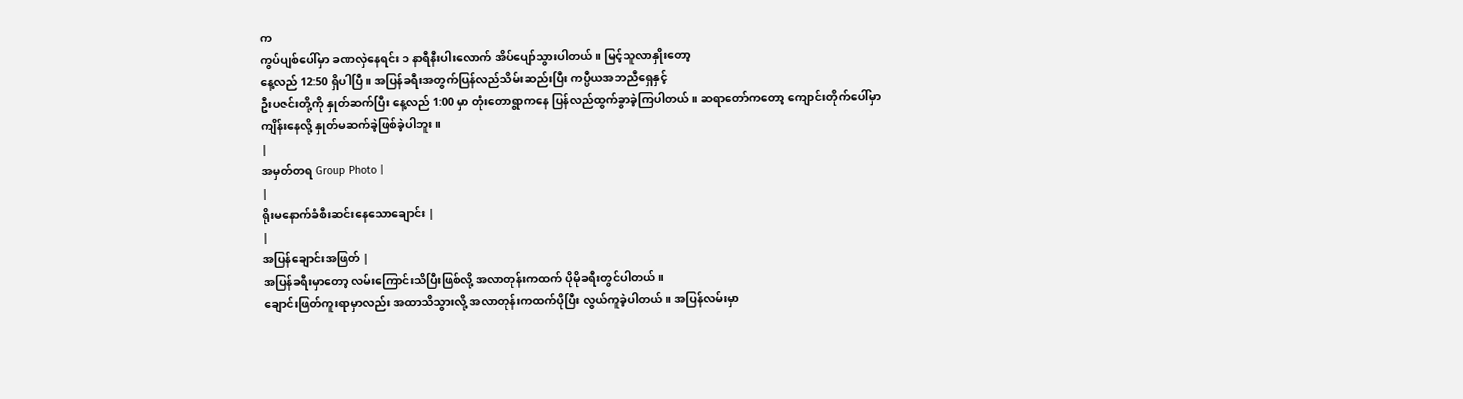က
ကွပ်ပျစ်ပေါ်မှာ ခဏလှဲနေရင်း ၁ နာရီနီးပါးလောက် အိပ်ပျော်သွားပါတယ်။ မြင့်သူလာနှိုးတော့
နေ့လည် 12:50 ရှိပါပြီ။ အပြန်ခရီးအတွက်ပြန်လည်သိမ်းဆည်းပြီး ကပ္ပီယအဘညီရှေနှင့်
ဦးပဇင်းတို့ကို နှုတ်ဆက်ပြီး နေ့လည် 1:00 မှာ တုံးတောရွာကနေ ပြန်လည်ထွက်ခွာခဲ့ကြပါတယ်။ ဆရာတော်ကတော့ ကျောင်းတိုက်ပေါ်မှာ
ကျိန်းနေလို့ နှုတ်မဆက်ခဲ့ဖြစ်ခဲ့ပါဘူး။
|
အမှတ်တရ Group Photo |
|
ရိုးမနောက်ခံစီးဆင်းနေသောချောင်း |
|
အပြန်ချောင်းအဖြတ် |
အပြန်ခရီးမှာတော့ လမ်းကြောင်းသိပြီးဖြစ်လို့ အလာတုန်းကထက် ပိုမိုခရီးတွင်ပါတယ်။
ချောင်းဖြတ်ကူးရာမှာလည်း အထာသိသွားလို့ အလာတုန်းကထက်ပိုပြီး လွယ်ကူခဲ့ပါတယ်။ အပြန်လမ်းမှာ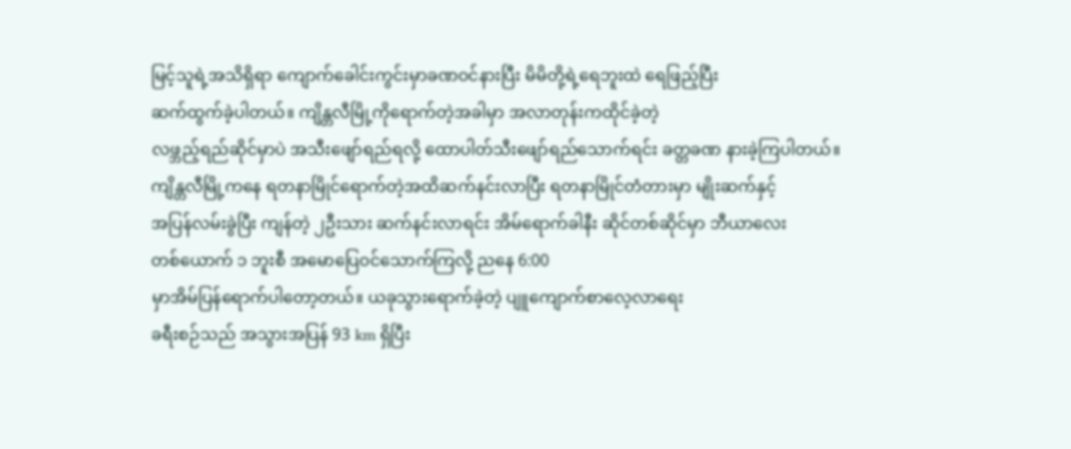မြင့်သူရဲ့အသိရှိရာ ကျောက်ခေါင်းကွင်းမှာခဏဝင်နားပြီး မိမိတို့ရဲ့ရေဘူးထဲ ရေဖြည့်ပြီး
ဆက်ထွက်ခဲ့ပါတယ်။ ကျိန္တလီမြို့ကိုရောက်တဲ့အခါမှာ အလာတုန်းကထိုင်ခဲ့တဲ့
လဖ္ဘည့်ရည်ဆိုင်မှာပဲ အသီးဖျော်ရည်ရလို့ ထောပါတ်သီးဖျော်ရည်သောက်ရင်း ခတ္တခဏ နားခဲ့ကြပါတယ်။
ကျိန္တလီမြို့ကနေ ရတနာမြိုင်ရောက်တဲ့အထိဆက်နင်းလာပြီး ရတနာမြိုင်တံတားမှာ မျိုးဆက်နှင့်
အပြန်လမ်းခွဲပြီး ကျန်တဲ့ ၂ဦးသား ဆက်နင်းလာရင်း အိမ်ရောက်ခါနီး ဆိုင်တစ်ဆိုင်မှာ ဘီယာလေး
တစ်ယောက် ၁ ဘူးစီ အမောပြေဝင်သောက်ကြလို့ ညနေ 6:00
မှာအိမ်ပြန်ရောက်ပါတော့တယ်။ ယခုသွားရောက်ခဲ့တဲ့ ပျူကျောက်စာလေ့လာရေး
ခရီးစဉ်သည် အသွားအပြန် 93 km ရှိပြီး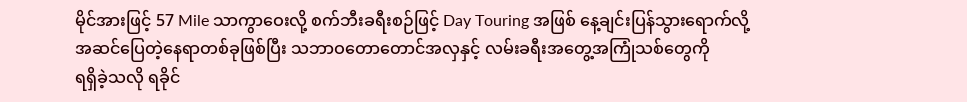မိုင်အားဖြင့် 57 Mile သာကွာဝေးလို့ စက်ဘီးခရီးစဉ်ဖြင့် Day Touring အဖြစ် နေ့ချင်းပြန်သွားရောက်လို့
အဆင်ပြေတဲ့နေရာတစ်ခုဖြစ်ပြီး သဘာဝတောတောင်အလှနှင့် လမ်းခရီးအတွေ့အကြုံသစ်တွေကို
ရရှိခဲ့သလို ရခိုင်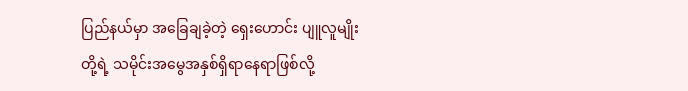ပြည်နယ်မှာ အခြေချခဲ့တဲ့ ရှေးဟောင်း ပျူလူမျိုးတို့ရဲ့ သမိုင်းအမွေအနှစ်ရှိရာနေရာဖြစ်လို့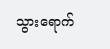သွားရောက်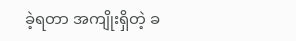ခဲ့ရတာ အကျိုးရှိတဲ့ ခ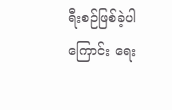ရီးစဉ်ဖြစ်ခဲ့ပါကြောင်း ရေး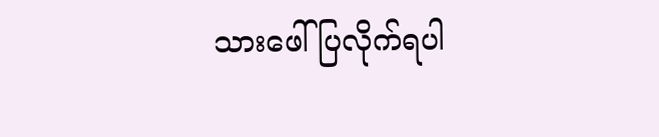သားဖေါ်ပြလိုက်ရပါ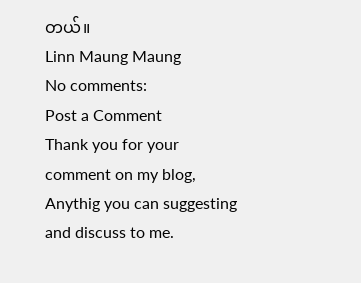တယ်။
Linn Maung Maung
No comments:
Post a Comment
Thank you for your comment on my blog, Anythig you can suggesting and discuss to me.